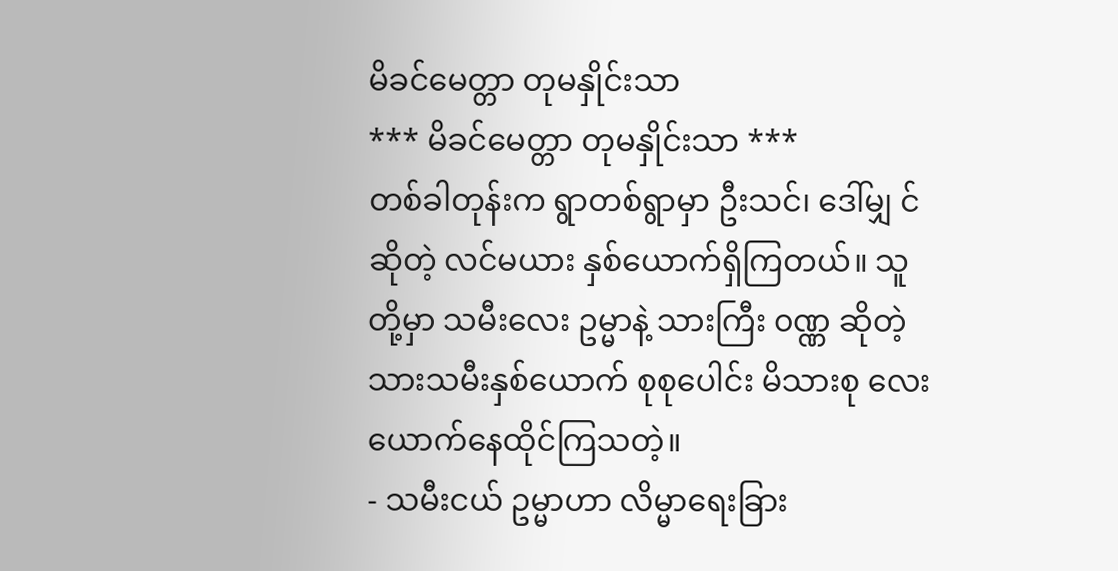မိခင်မေတ္တာ တုမနှိုင်းသာ
*** မိခင်မေတ္တာ တုမနှိုင်းသာ ***
တစ်ခါတုန်းက ရွာတစ်ရွာမှာ ဦးသင်၊ ဒေါ်မျှ င် ဆိုတဲ့ လင်မယား နှစ်ယောက်ရှိကြတယ်။ သူတို့မှာ သမီးလေး ဥမ္မာနဲ့ သားကြီး ၀ဏ္ဏ ဆိုတဲ့ သားသမီးနှစ်ယောက် စုစုပေါင်း မိသားစု လေးယောက်နေထိုင်ကြသတဲ့။
- သမီးငယ် ဥမ္မာဟာ လိမ္မာရေးခြား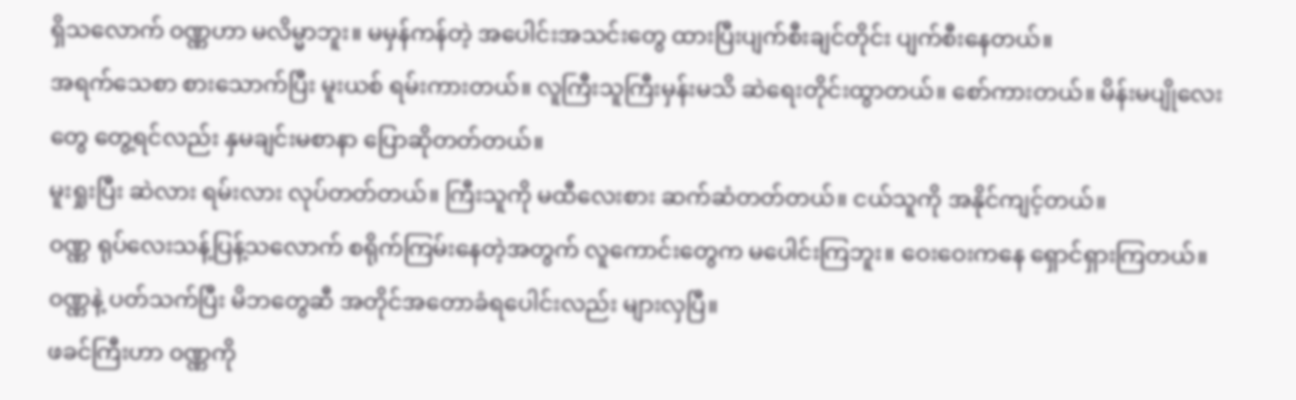ရှိသလောက် ၀ဏ္ဏဟာ မလိမ္မာဘူး။ မမှန်ကန်တဲ့ အပေါင်းအသင်းတွေ ထားပြီးပျက်စီးချင်တိုင်း ပျက်စီးနေတယ်။
အရက်သေစာ စားသောက်ပြီး မူးယစ် ရမ်းကားတယ်။ လူကြီးသူကြီးမှန်းမသိ ဆဲရေးတိုင်းထွာတယ်။ စော်ကားတယ်။ မိန်းမပျိုလေးတွေ တွေ့ရင်လည်း နှမချင်းမစာနာ ပြောဆိုတတ်တယ်။
မူးရှုးပြီး ဆဲလား ရမ်းလား လုပ်တတ်တယ်။ ကြီးသူကို မထီလေးစား ဆက်ဆံတတ်တယ်။ ငယ်သူကို အနိုင်ကျင့်တယ်။
၀ဏ္ဏ ရုပ်လေးသန့်ပြန့်သလောက် စရိုက်ကြမ်းနေတဲ့အတွက် လူကောင်းတွေက မပေါင်းကြဘူး။ ဝေးဝေးကနေ ရှောင်ရှားကြတယ်။
၀ဏ္ဏနဲ့ ပတ်သက်ပြီး မိဘတွေဆီ အတိုင်အတောခံရပေါင်းလည်း များလှပြီ။
ဖခင်ကြီးဟာ ၀ဏ္ဏကို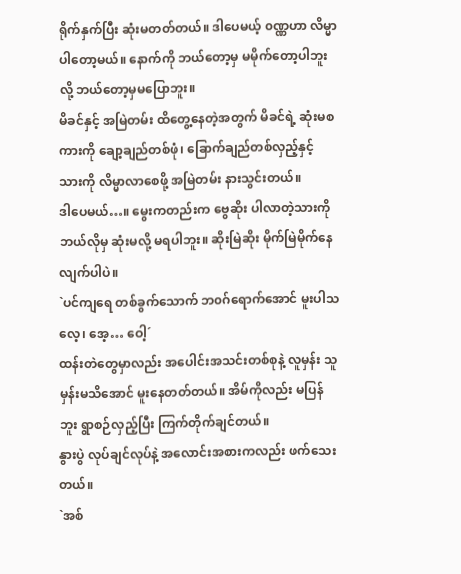ရိုက်နှက်ပြီး ဆုံးမတတ်တယ်။ ဒါပေမယ့် ၀ဏ္ဏဟာ လိမ္မာပါတော့မယ်။ နောက်ကို ဘယ်တော့မှ မမိုက်တော့ပါဘူးလို့ ဘယ်တော့မှမပြောဘူး။
မိခင်နှင့် အမြဲတမ်း ထိတွေ့နေတဲ့အတွက် မိခင်ရဲ့ ဆုံးမစကားကို ချော့ချည်တစ်ဖုံ၊ ခြောက်ချည်တစ်လှည့်နှင့် သားကို လိမ္မာလာစေဖို့ အမြဲတမ်း နားသွင်းတယ်။
ဒါပေမယ်…။ မွေးကတည်းက ဗွေဆိုး ပါလာတဲ့သားကို ဘယ်လိုမှ ဆုံးမလို့ မရပါဘူး။ ဆိုးမြဲဆိုး မိုက်မြဲမိုက်နေလျက်ပါပဲ။
`ပင်ကျရေ တစ်ခွက်သောက် ဘ၀ဂ်ရောက်အောင် မူးပါသလေ့၊ အေ့… ဝေါ့´
ထန်းတဲတွေမှာလည်း အပေါင်းအသင်းတစ်စုနဲ့ လူမှန်း သူမှန်းမသိအောင် မူးနေတတ်တယ်။ အိမ်ကိုလည်း မပြန်ဘူး ရွာစဉ်လှည့်ပြီး ကြက်တိုက်ချင်တယ်။
နွားပွဲ လုပ်ချင်လုပ်နဲ့ အလောင်းအစားကလည်း ဖက်သေးတယ်။
`အစ်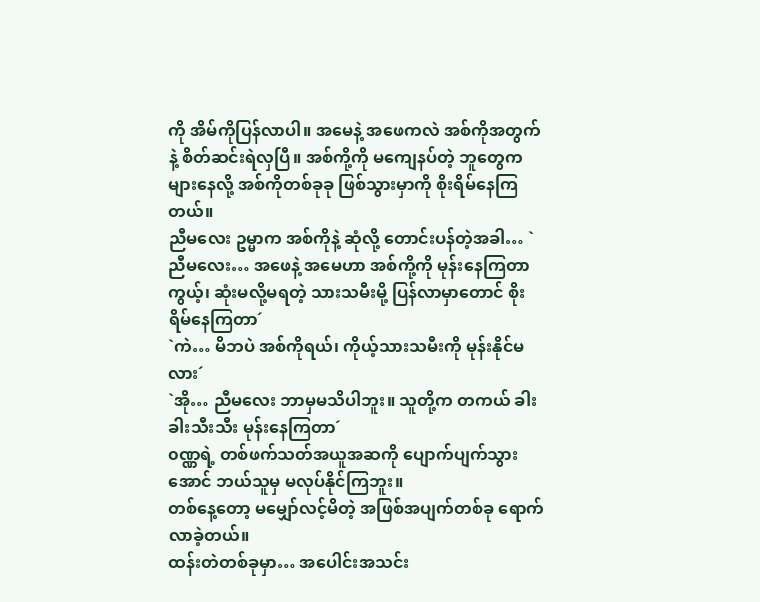ကို အိမ်ကိုပြန်လာပါ။ အမေနဲ့ အဖေကလဲ အစ်ကိုအတွက်နဲ့ စိတ်ဆင်းရဲလှပြီ။ အစ်ကို့ကို မကျေနပ်တဲ့ ဘူတွေက များနေလို့ အစ်ကိုတစ်ခုခု ဖြစ်သွားမှာကို စိုးရိမ်နေကြတယ်။
ညီမလေး ဥမ္မာက အစ်ကိုနဲ့ ဆုံလို့ တောင်းပန်တဲ့အခါ… ` ညီမလေး… အဖေနဲ့ အမေဟာ အစ်ကို့ကို မုန်းနေကြတာကွယ့်၊ ဆုံးမလို့မရတဲ့ သားသမီးမို့ ပြန်လာမှာတောင် စိုးရိမ်နေကြတာ´
`ကဲ… မိဘပဲ အစ်ကိုရယ်၊ ကိုယ့်သားသမီးကို မုန်းနိုင်မလား´
`အို… ညီမလေး ဘာမှမသိပါဘူး။ သူတို့က တကယ် ခါးခါးသီးသီး မုန်းနေကြတာ´
၀ဏ္ဏရဲ့ တစ်ဖက်သတ်အယူအဆကို ပျောက်ပျက်သွားအောင် ဘယ်သူမှ မလုပ်နိုင်ကြဘူး။
တစ်နေ့တော့ မမျှော်လင့်မိတဲ့ အဖြစ်အပျက်တစ်ခု ရောက်လာခဲ့တယ်။
ထန်းတဲတစ်ခုမှာ… အပေါင်းအသင်း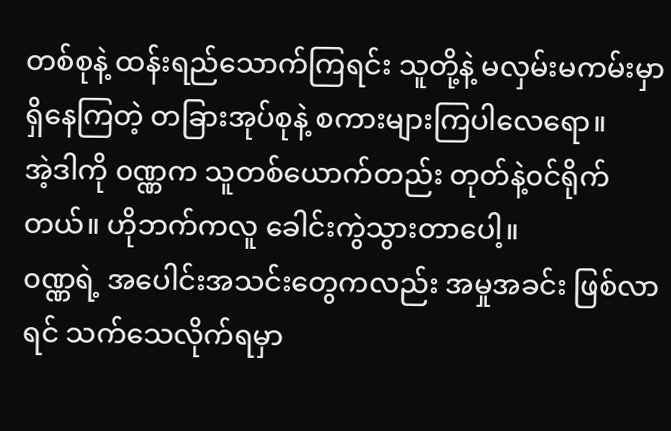တစ်စုနဲ့ ထန်းရည်သောက်ကြရင်း သူတို့နဲ့ မလှမ်းမကမ်းမှာရှိနေကြတဲ့ တခြားအုပ်စုနဲ့ စကားများကြပါလေရော။
အဲ့ဒါကို ၀ဏ္ဏက သူတစ်ယောက်တည်း တုတ်နဲ့၀င်ရိုက်တယ်။ ဟိုဘက်ကလူ ခေါင်းကွဲသွားတာပေါ့။
၀ဏ္ဏရဲ့ အပေါင်းအသင်းတွေကလည်း အမှုအခင်း ဖြစ်လာရင် သက်သေလိုက်ရမှာ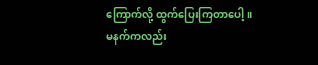ကြောက်လို့ ထွက်ပြေးကြတာပေါ့။
မနက်ကလည်း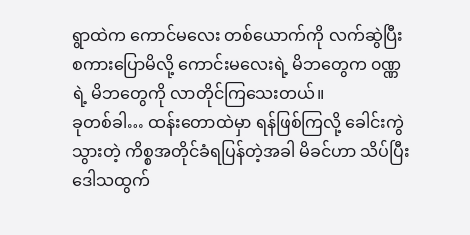ရွာထဲက ကောင်မလေး တစ်ယောက်ကို လက်ဆွဲပြီး စကားပြောမိလို့ ကောင်းမလေးရဲ့ မိဘတွေက ၀ဏ္ဏရဲ့ မိဘတွေကို လာတိုင်ကြသေးတယ်။
ခုတစ်ခါ… ထန်းတောထဲမှာ ရန်ဖြစ်ကြလို့ ခေါင်းကွဲသွားတဲ့ ကိစ္စအတိုင်ခံရပြန်တဲ့အခါ မိခင်ဟာ သိပ်ပြီးဒေါသထွက်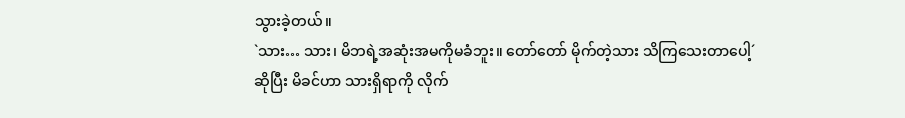သွားခဲ့တယ်။
`သား… သား၊ မိဘရဲ့အဆုံးအမကိုမခံဘူး။ တော်တော် မိုက်တဲ့သား သိကြသေးတာပေါ့´
ဆိုပြီး မိခင်ဟာ သားရှိရာကို လိုက်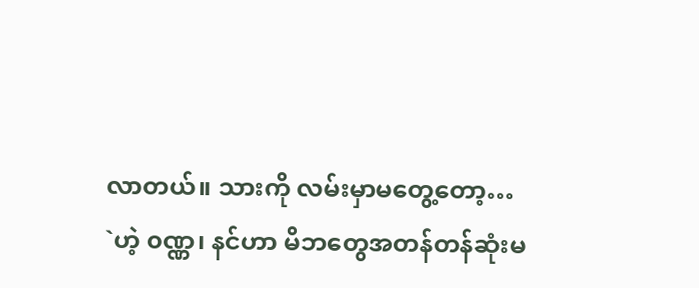လာတယ်။ သားကို လမ်းမှာမတွေ့တော့…
`ဟဲ့ ၀ဏ္ဏ၊ နင်ဟာ မိဘတွေအတန်တန်ဆုံးမ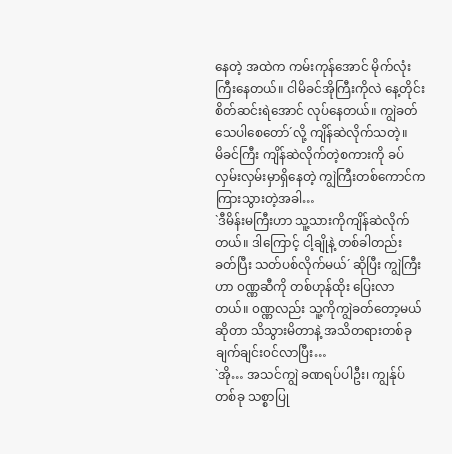နေတဲ့ အထဲက ကမ်းကုန်အောင် မိုက်လုံးကြီးနေတယ်။ ငါမိခင်အိုကြီးကိုလဲ နေ့တိုင်းစိတ်ဆင်းရဲအောင် လုပ်နေတယ်။ ကျွဲခတ်သေပါစေတော်´လို့ ကျိန်ဆဲလိုက်သတဲ့။
မိခင်ကြီး ကျိန်ဆဲလိုက်တဲ့စကားကို ခပ်လှမ်းလှမ်းမှာရှိနေတဲ့ ကျွဲကြီးတစ်ကောင်က ကြားသွားတဲ့အခါ…
`ဒီမိန်းမကြီးဟာ သူ့သားကိုကျိန်ဆဲလိုက်တယ်။ ဒါကြောင့် ငါ့ချိုနဲ့ တစ်ခါတည်း ခတ်ပြီး သတ်ပစ်လိုက်မယ်´ ဆိုပြီး ကျွဲကြီးဟာ ၀ဏ္ဏဆီကို တစ်ဟုန်ထိုး ပြေးလာတယ်။ ၀ဏ္ဏလည်း သူ့ကိုကျွဲခတ်တော့မယ်ဆိုတာ သိသွားမိတာနဲ့ အသိတရားတစ်ခု ချက်ချင်း၀င်လာပြီး…
`အို… အသင်ကျွဲ ခဏရပ်ပါဦး၊ ကျွန်ုပ်တစ်ခု သစ္စာပြု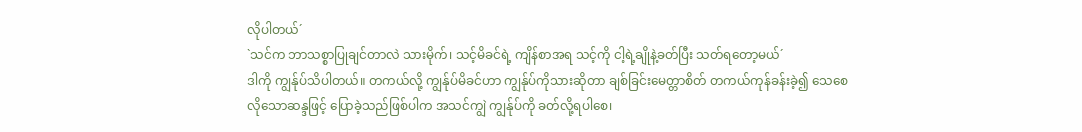လိုပါတယ်´
`သင်က ဘာသစ္စာပြုချင်တာလဲ သားမိုက်၊ သင့်မိခင်ရဲ့ ကျိန်စာအရ သင့်ကို ငါ့ရဲ့ချိုနဲ့ခတ်ပြီး သတ်ရတော့မယ်´
ဒါကို ကျွန်ုပ်သိပါတယ်။ တကယ်လို့ ကျွန်ုပ်မိခင်ဟာ ကျွန်ုပ်ကိုသားဆိုတာ ချစ်ခြင်းမေတ္တာစိတ် တကယ်ကုန်ခန်းခဲ့၍ သေစေလိုသောဆန္ဒဖြင့် ပြောခဲ့သည်ဖြစ်ပါက အသင်ကျွဲ ကျွန်ုပ်ကို ခတ်လို့ရပါစေ၊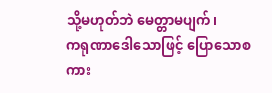သို့မဟုတ်ဘဲ မေတ္တာမပျက်၊
ကရုဏာဒေါသောဖြင့် ပြောသောစကား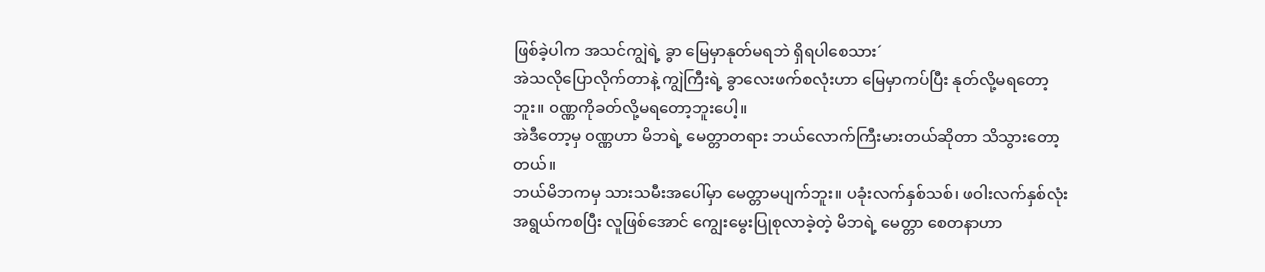ဖြစ်ခဲ့ပါက အသင်ကျွဲရဲ့ ခွာ မြေမှာနုတ်မရဘဲ ရှိရပါစေသား´
အဲသလိုပြောလိုက်တာနဲ့ ကျွဲကြီးရဲ့ ခွာလေးဖက်စလုံးဟာ မြေမှာကပ်ပြီး နုတ်လို့မရတော့ဘူး။ ၀ဏ္ဏကိုခတ်လို့မရတော့ဘူးပေါ့။
အဲဒီတော့မှ ၀ဏ္ဏဟာ မိဘရဲ့ မေတ္တာတရား ဘယ်လောက်ကြီးမားတယ်ဆိုတာ သိသွားတော့တယ်။
ဘယ်မိဘကမှ သားသမီးအပေါ်မှာ မေတ္တာမပျက်ဘူး။ ပခုံးလက်နှစ်သစ်၊ ဖဝါးလက်နှစ်လုံး အရွယ်ကစပြီး လူဖြစ်အောင် ကျွေးမွေးပြုစုလာခဲ့တဲ့ မိဘရဲ့ မေတ္တာ စေတနာဟာ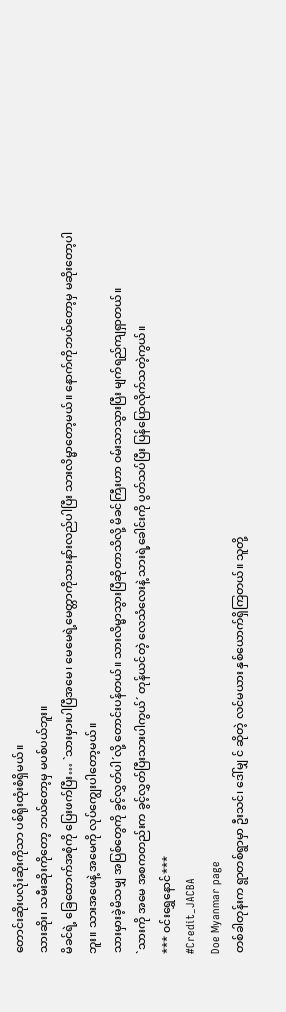တောင်းဆိုးပလုံးဆိုးကိုသာ ပစ်ရိုးထုံးစံရှိမယ်။
သားဆိုး၊ သမီးဆိုးကိုတော့ ဘယ်တော့မှ မပစ်ပယ်ဘူး။
မိခင်ရဲ့ ခြေထောက်အစုံကို ပြေးဖက်ပြီး… `သားမှားပါပြီအမေ၊ မေမေရဲ့မေတ္တာကိုသားနာ်းလည်ပါပြီး သားလိမ္မာတော့မယ်။ နောက်ကိုဘယ်တော့မှ မဆိုးတော့ပါဘူး။ သားအဖေနဲ့ အမေကို လုပ်ကျွေးပါတော့မယ်။
သားမှားခဲ့မိသမျှ အပြစ်တွေကို ခွင့်လွှတ်ပါ´လို့ တောင်းပန်တယ်။ သားလိမ္မာသွားပြီဆိုတာသိလို့ မိခင်ကြီးဟာ ၀မ်းသာသွားပြီး မျက်ရည်ကျရှာတယ်။
`သားကို အမေ အစကတည်းက ခွင့်လွှတ်ပြီးသားပါကွယ်´ တုန်ယင်တဲ့ လေသံလေးနဲ့ သားရဲ့ခေါင်းကို ပွတ်သပ်ပြီး ပြန်ပြောလိုက်သတဲ့ကွယ်။
*** ၀င်းရွှေနောင်***
#Credit_JACBA
Doe Myanmar page
တစ်ခါတုန်းက ရွာတစ်ရွာမှာ ဦးသင်၊ ဒေါ်မျှ င် ဆိုတဲ့ လင်မယား နှစ်ယောက်ရှိကြတယ်။ သူတို့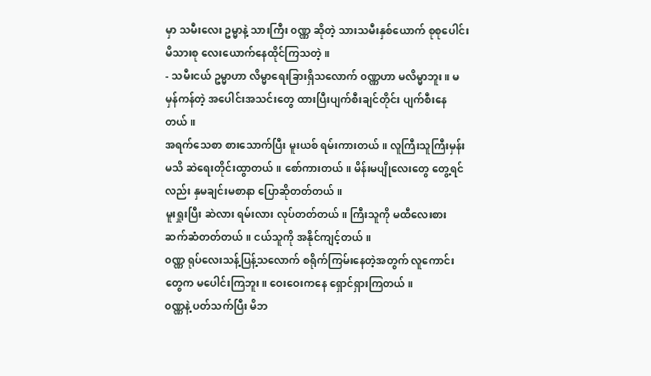မှာ သမီးလေး ဥမ္မာနဲ့ သားကြီး ၀ဏ္ဏ ဆိုတဲ့ သားသမီးနှစ်ယောက် စုစုပေါင်း မိသားစု လေးယောက်နေထိုင်ကြသတဲ့။
- သမီးငယ် ဥမ္မာဟာ လိမ္မာရေးခြားရှိသလောက် ၀ဏ္ဏဟာ မလိမ္မာဘူး။ မမှန်ကန်တဲ့ အပေါင်းအသင်းတွေ ထားပြီးပျက်စီးချင်တိုင်း ပျက်စီးနေတယ်။
အရက်သေစာ စားသောက်ပြီး မူးယစ် ရမ်းကားတယ်။ လူကြီးသူကြီးမှန်းမသိ ဆဲရေးတိုင်းထွာတယ်။ စော်ကားတယ်။ မိန်းမပျိုလေးတွေ တွေ့ရင်လည်း နှမချင်းမစာနာ ပြောဆိုတတ်တယ်။
မူးရှုးပြီး ဆဲလား ရမ်းလား လုပ်တတ်တယ်။ ကြီးသူကို မထီလေးစား ဆက်ဆံတတ်တယ်။ ငယ်သူကို အနိုင်ကျင့်တယ်။
၀ဏ္ဏ ရုပ်လေးသန့်ပြန့်သလောက် စရိုက်ကြမ်းနေတဲ့အတွက် လူကောင်းတွေက မပေါင်းကြဘူး။ ဝေးဝေးကနေ ရှောင်ရှားကြတယ်။
၀ဏ္ဏနဲ့ ပတ်သက်ပြီး မိဘ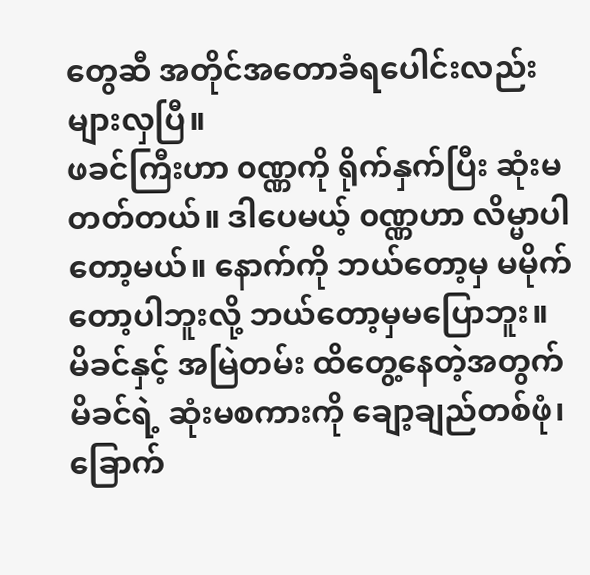တွေဆီ အတိုင်အတောခံရပေါင်းလည်း များလှပြီ။
ဖခင်ကြီးဟာ ၀ဏ္ဏကို ရိုက်နှက်ပြီး ဆုံးမတတ်တယ်။ ဒါပေမယ့် ၀ဏ္ဏဟာ လိမ္မာပါတော့မယ်။ နောက်ကို ဘယ်တော့မှ မမိုက်တော့ပါဘူးလို့ ဘယ်တော့မှမပြောဘူး။
မိခင်နှင့် အမြဲတမ်း ထိတွေ့နေတဲ့အတွက် မိခင်ရဲ့ ဆုံးမစကားကို ချော့ချည်တစ်ဖုံ၊ ခြောက်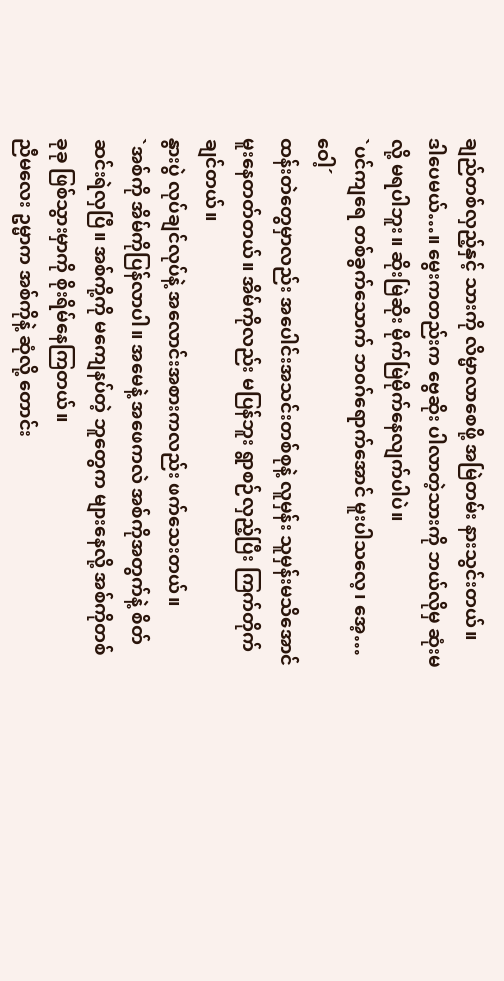ချည်တစ်လှည့်နှင့် သားကို လိမ္မာလာစေဖို့ အမြဲတမ်း နားသွင်းတယ်။
ဒါပေမယ်…။ မွေးကတည်းက ဗွေဆိုး ပါလာတဲ့သားကို ဘယ်လိုမှ ဆုံးမလို့ မရပါဘူး။ ဆိုးမြဲဆိုး မိုက်မြဲမိုက်နေလျက်ပါပဲ။
`ပင်ကျရေ တစ်ခွက်သောက် ဘ၀ဂ်ရောက်အောင် မူးပါသလေ့၊ အေ့… ဝေါ့´
ထန်းတဲတွေမှာလည်း အပေါင်းအသင်းတစ်စုနဲ့ လူမှန်း သူမှန်းမသိအောင် မူးနေတတ်တယ်။ အိမ်ကိုလည်း မပြန်ဘူး ရွာစဉ်လှည့်ပြီး ကြက်တိုက်ချင်တယ်။
နွားပွဲ လုပ်ချင်လုပ်နဲ့ အလောင်းအစားကလည်း ဖက်သေးတယ်။
`အစ်ကို အိမ်ကိုပြန်လာပါ။ အမေနဲ့ အဖေကလဲ အစ်ကိုအတွက်နဲ့ စိတ်ဆင်းရဲလှပြီ။ အစ်ကို့ကို မကျေနပ်တဲ့ ဘူတွေက များနေလို့ အစ်ကိုတစ်ခုခု ဖြစ်သွားမှာကို စိုးရိမ်နေကြတယ်။
ညီမလေး ဥမ္မာက အစ်ကိုနဲ့ ဆုံလို့ တောင်း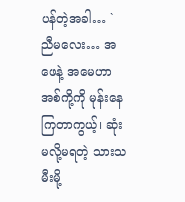ပန်တဲ့အခါ… ` ညီမလေး… အဖေနဲ့ အမေဟာ အစ်ကို့ကို မုန်းနေကြတာကွယ့်၊ ဆုံးမလို့မရတဲ့ သားသမီးမို့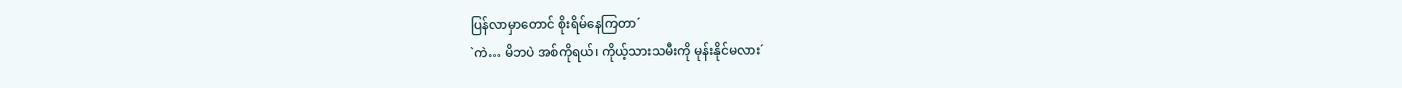ပြန်လာမှာတောင် စိုးရိမ်နေကြတာ´
`ကဲ… မိဘပဲ အစ်ကိုရယ်၊ ကိုယ့်သားသမီးကို မုန်းနိုင်မလား´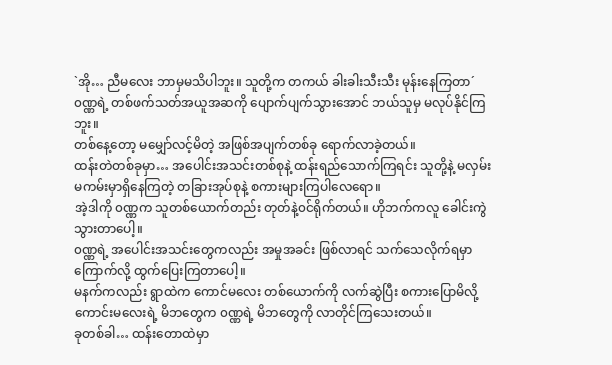`အို… ညီမလေး ဘာမှမသိပါဘူး။ သူတို့က တကယ် ခါးခါးသီးသီး မုန်းနေကြတာ´
၀ဏ္ဏရဲ့ တစ်ဖက်သတ်အယူအဆကို ပျောက်ပျက်သွားအောင် ဘယ်သူမှ မလုပ်နိုင်ကြဘူး။
တစ်နေ့တော့ မမျှော်လင့်မိတဲ့ အဖြစ်အပျက်တစ်ခု ရောက်လာခဲ့တယ်။
ထန်းတဲတစ်ခုမှာ… အပေါင်းအသင်းတစ်စုနဲ့ ထန်းရည်သောက်ကြရင်း သူတို့နဲ့ မလှမ်းမကမ်းမှာရှိနေကြတဲ့ တခြားအုပ်စုနဲ့ စကားများကြပါလေရော။
အဲ့ဒါကို ၀ဏ္ဏက သူတစ်ယောက်တည်း တုတ်နဲ့၀င်ရိုက်တယ်။ ဟိုဘက်ကလူ ခေါင်းကွဲသွားတာပေါ့။
၀ဏ္ဏရဲ့ အပေါင်းအသင်းတွေကလည်း အမှုအခင်း ဖြစ်လာရင် သက်သေလိုက်ရမှာကြောက်လို့ ထွက်ပြေးကြတာပေါ့။
မနက်ကလည်း ရွာထဲက ကောင်မလေး တစ်ယောက်ကို လက်ဆွဲပြီး စကားပြောမိလို့ ကောင်းမလေးရဲ့ မိဘတွေက ၀ဏ္ဏရဲ့ မိဘတွေကို လာတိုင်ကြသေးတယ်။
ခုတစ်ခါ… ထန်းတောထဲမှာ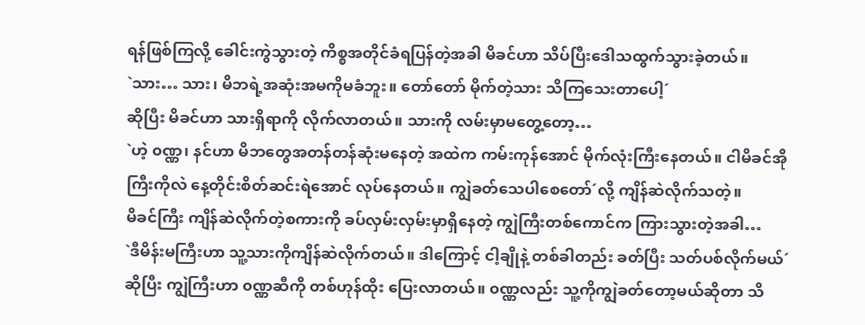ရန်ဖြစ်ကြလို့ ခေါင်းကွဲသွားတဲ့ ကိစ္စအတိုင်ခံရပြန်တဲ့အခါ မိခင်ဟာ သိပ်ပြီးဒေါသထွက်သွားခဲ့တယ်။
`သား… သား၊ မိဘရဲ့အဆုံးအမကိုမခံဘူး။ တော်တော် မိုက်တဲ့သား သိကြသေးတာပေါ့´
ဆိုပြီး မိခင်ဟာ သားရှိရာကို လိုက်လာတယ်။ သားကို လမ်းမှာမတွေ့တော့…
`ဟဲ့ ၀ဏ္ဏ၊ နင်ဟာ မိဘတွေအတန်တန်ဆုံးမနေတဲ့ အထဲက ကမ်းကုန်အောင် မိုက်လုံးကြီးနေတယ်။ ငါမိခင်အိုကြီးကိုလဲ နေ့တိုင်းစိတ်ဆင်းရဲအောင် လုပ်နေတယ်။ ကျွဲခတ်သေပါစေတော်´လို့ ကျိန်ဆဲလိုက်သတဲ့။
မိခင်ကြီး ကျိန်ဆဲလိုက်တဲ့စကားကို ခပ်လှမ်းလှမ်းမှာရှိနေတဲ့ ကျွဲကြီးတစ်ကောင်က ကြားသွားတဲ့အခါ…
`ဒီမိန်းမကြီးဟာ သူ့သားကိုကျိန်ဆဲလိုက်တယ်။ ဒါကြောင့် ငါ့ချိုနဲ့ တစ်ခါတည်း ခတ်ပြီး သတ်ပစ်လိုက်မယ်´ ဆိုပြီး ကျွဲကြီးဟာ ၀ဏ္ဏဆီကို တစ်ဟုန်ထိုး ပြေးလာတယ်။ ၀ဏ္ဏလည်း သူ့ကိုကျွဲခတ်တော့မယ်ဆိုတာ သိ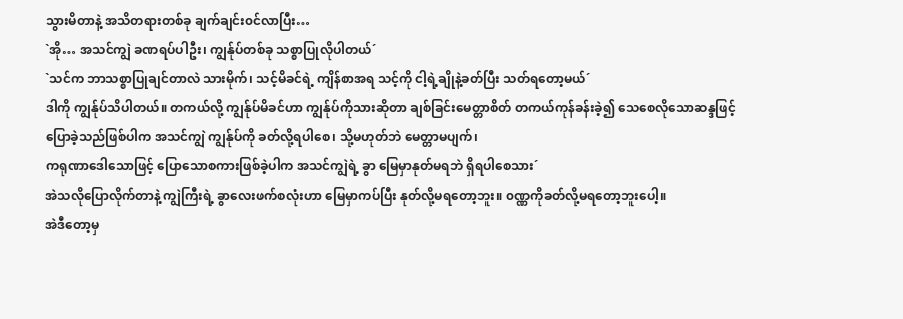သွားမိတာနဲ့ အသိတရားတစ်ခု ချက်ချင်း၀င်လာပြီး…
`အို… အသင်ကျွဲ ခဏရပ်ပါဦး၊ ကျွန်ုပ်တစ်ခု သစ္စာပြုလိုပါတယ်´
`သင်က ဘာသစ္စာပြုချင်တာလဲ သားမိုက်၊ သင့်မိခင်ရဲ့ ကျိန်စာအရ သင့်ကို ငါ့ရဲ့ချိုနဲ့ခတ်ပြီး သတ်ရတော့မယ်´
ဒါကို ကျွန်ုပ်သိပါတယ်။ တကယ်လို့ ကျွန်ုပ်မိခင်ဟာ ကျွန်ုပ်ကိုသားဆိုတာ ချစ်ခြင်းမေတ္တာစိတ် တကယ်ကုန်ခန်းခဲ့၍ သေစေလိုသောဆန္ဒဖြင့် ပြောခဲ့သည်ဖြစ်ပါက အသင်ကျွဲ ကျွန်ုပ်ကို ခတ်လို့ရပါစေ၊ သို့မဟုတ်ဘဲ မေတ္တာမပျက်၊
ကရုဏာဒေါသောဖြင့် ပြောသောစကားဖြစ်ခဲ့ပါက အသင်ကျွဲရဲ့ ခွာ မြေမှာနုတ်မရဘဲ ရှိရပါစေသား´
အဲသလိုပြောလိုက်တာနဲ့ ကျွဲကြီးရဲ့ ခွာလေးဖက်စလုံးဟာ မြေမှာကပ်ပြီး နုတ်လို့မရတော့ဘူး။ ၀ဏ္ဏကိုခတ်လို့မရတော့ဘူးပေါ့။
အဲဒီတော့မှ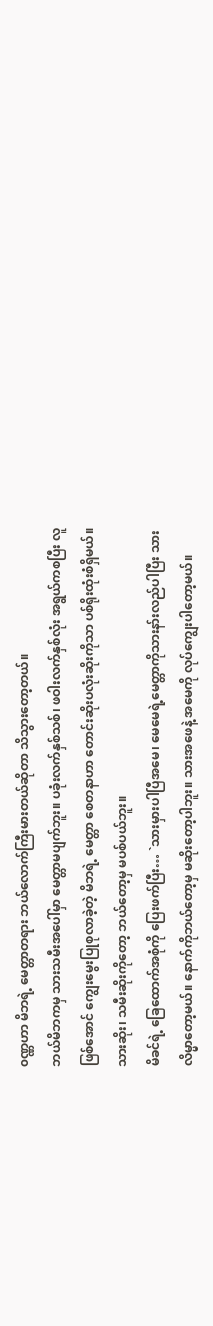၀ဏ္ဏဟာ မိဘရဲ့ မေတ္တာတရား ဘယ်လောက်ကြီးမားတယ်ဆိုတာ သိသွားတော့တယ်။
ဘယ်မိဘကမှ သားသမီးအပေါ်မှာ မေတ္တာမပျက်ဘူး။ ပခုံးလက်နှစ်သစ်၊ ဖဝါးလက်နှစ်လုံး အရွယ်ကစပြီး လူဖြစ်အောင် ကျွေးမွေးပြုစုလာခဲ့တဲ့ မိဘရဲ့ မေတ္တာ စေတနာဟာ တောင်းဆိုးပလုံးဆိုးကိုသာ ပစ်ရိုးထုံးစံရှိမယ်။
သားဆိုး၊ သမီးဆိုးကိုတော့ ဘယ်တော့မှ မပစ်ပယ်ဘူး။
မိခင်ရဲ့ ခြေထောက်အစုံကို ပြေးဖက်ပြီး… `သားမှားပါပြီအမေ၊ မေမေရဲ့မေတ္တာကိုသားနာ်းလည်ပါပြီး သားလိမ္မာတော့မယ်။ နောက်ကိုဘယ်တော့မှ မဆိုးတော့ပါဘူး။ သားအဖေနဲ့ အမေကို လုပ်ကျွေးပါတော့မယ်။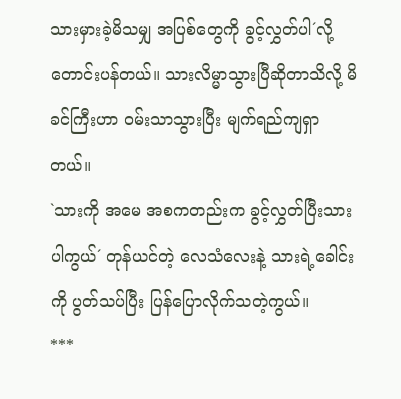သားမှားခဲ့မိသမျှ အပြစ်တွေကို ခွင့်လွှတ်ပါ´လို့ တောင်းပန်တယ်။ သားလိမ္မာသွားပြီဆိုတာသိလို့ မိခင်ကြီးဟာ ၀မ်းသာသွားပြီး မျက်ရည်ကျရှာတယ်။
`သားကို အမေ အစကတည်းက ခွင့်လွှတ်ပြီးသားပါကွယ်´ တုန်ယင်တဲ့ လေသံလေးနဲ့ သားရဲ့ခေါင်းကို ပွတ်သပ်ပြီး ပြန်ပြောလိုက်သတဲ့ကွယ်။
***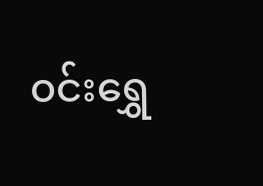၀င်းရွှေ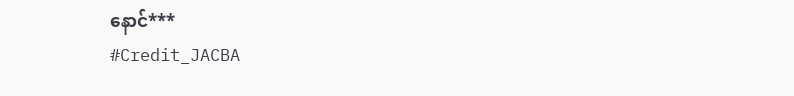နောင်***
#Credit_JACBA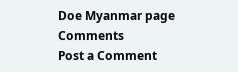Doe Myanmar page
Comments
Post a Comment